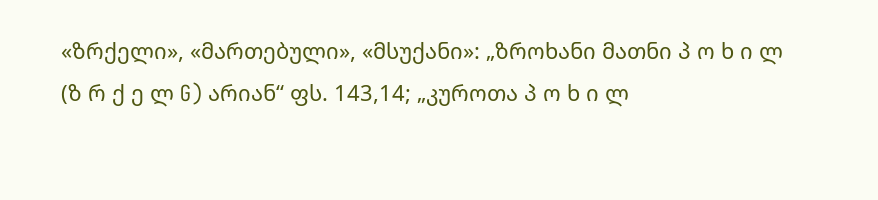«ზრქელი», «მართებული», «მსუქანი»: „ზროხანი მათნი პ ო ხ ი ლ (ზ რ ქ ე ლ G) არიან“ ფს. 143,14; „კუროთა პ ო ხ ი ლ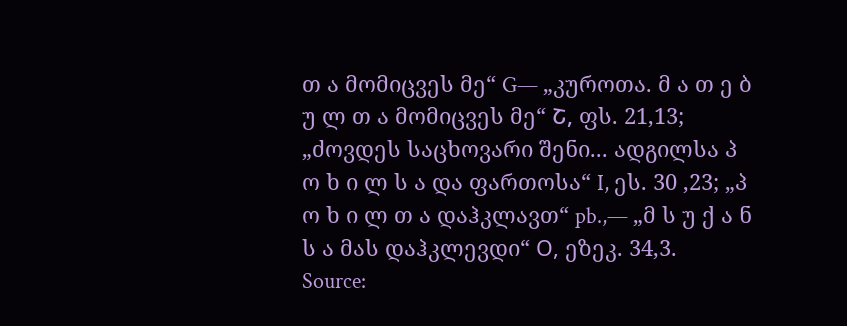თ ა მომიცვეს მე“ G— „კუროთა. მ ა თ ე ბ უ ლ თ ა მომიცვეს მე“ Շ, ფს. 21,13; „ძოვდეს საცხოვარი შენი... ადგილსა პ ო ხ ი ლ ს ა და ფართოსა“ I, ეს. 30 ,23; „პ ო ხ ი ლ თ ა დაჰკლავთ“ pb.,— „მ ს უ ქ ა ნ ს ა მას დაჰკლევდი“ О, ეზეკ. 34,3.
Source: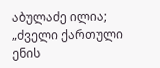აბულაძე ილია; „ძველი ქართული ენის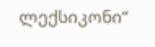ლექსიკონი“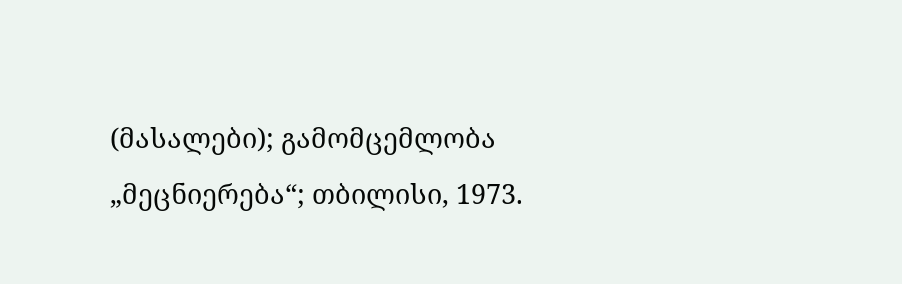(მასალები); გამომცემლობა „მეცნიერება“; თბილისი, 1973.